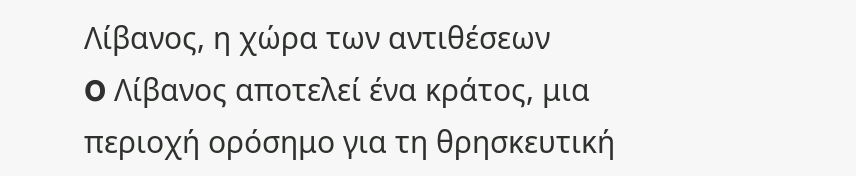Λίβανος, η χώρα των αντιθέσεων
O Λίβανος αποτελεί ένα κράτος, μια περιοχή ορόσημο για τη θρησκευτική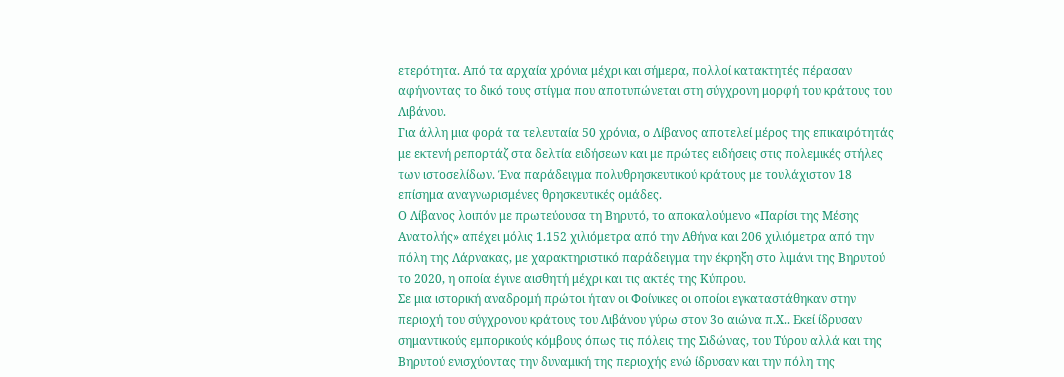ετερότητα. Από τα αρχαία χρόνια μέχρι και σήμερα, πολλοί κατακτητές πέρασαν αφήνοντας το δικό τους στίγμα που αποτυπώνεται στη σύγχρονη μορφή του κράτους του Λιβάνου.
Για άλλη μια φορά τα τελευταία 50 χρόνια, ο Λίβανος αποτελεί μέρος της επικαιρότητάς με εκτενή ρεπορτάζ στα δελτία ειδήσεων και με πρώτες ειδήσεις στις πολεμικές στήλες των ιστοσελίδων. Ένα παράδειγμα πολυθρησκευτικού κράτους με τουλάχιστον 18 επίσημα αναγνωρισμένες θρησκευτικές ομάδες.
Ο Λίβανος λοιπόν με πρωτεύουσα τη Βηρυτό, το αποκαλούμενο «Παρίσι της Μέσης Ανατολής» απέχει μόλις 1.152 χιλιόμετρα από την Αθήνα και 206 χιλιόμετρα από την πόλη της Λάρνακας, με χαρακτηριστικό παράδειγμα την έκρηξη στο λιμάνι της Βηρυτού το 2020, η οποία έγινε αισθητή μέχρι και τις ακτές της Κύπρου.
Σε μια ιστορική αναδρομή πρώτοι ήταν οι Φοίνικες οι οποίοι εγκαταστάθηκαν στην περιοχή του σύγχρονου κράτους του Λιβάνου γύρω στον 3ο αιώνα π.Χ.. Εκεί ίδρυσαν σημαντικούς εμπορικούς κόμβους όπως τις πόλεις της Σιδώνας, του Τύρου αλλά και της Βηρυτού ενισχύοντας την δυναμική της περιοχής ενώ ίδρυσαν και την πόλη της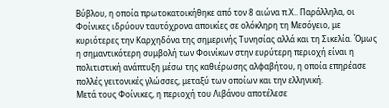Βύβλου, η οποία πρωτοκατοικήθηκε από τον 8 αιώνα π.Χ.. Παράλληλα, οι Φοίνικες ιδρύουν ταυτόχρονα αποικίες σε ολόκληρη τη Μεσόγειο, με κυριότερες την Καρχηδόνα της σημερινής Τυνησίας αλλά και τη Σικελία. Όμως η σημαντικότερη συμβολή των Φοινίκων στην ευρύτερη περιοχή είναι η πολιτιστική ανάπτυξη μέσω της καθιέρωσης αλφαβήτου, η οποία επηρέασε πολλές γειτονικές γλώσσες, μεταξύ των οποίων και την ελληνική.
Μετά τους Φοίνικες, η περιοχή του Λιβάνου αποτέλεσε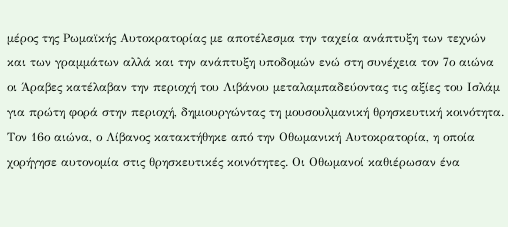μέρος της Ρωμαϊκής Αυτοκρατορίας με αποτέλεσμα την ταχεία ανάπτυξη των τεχνών και των γραμμάτων αλλά και την ανάπτυξη υποδομών ενώ στη συνέχεια τον 7ο αιώνα οι Άραβες κατέλαβαν την περιοχή του Λιβάνου μεταλαμπαδεύοντας τις αξίες του Ισλάμ για πρώτη φορά στην περιοχή, δημιουργώντας τη μουσουλμανική θρησκευτική κοινότητα.
Τον 16ο αιώνα, ο Λίβανος κατακτήθηκε από την Οθωμανική Αυτοκρατορία, η οποία χορήγησε αυτονομία στις θρησκευτικές κοινότητες. Οι Οθωμανοί καθιέρωσαν ένα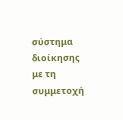σύστημα διοίκησης με τη συμμετοχή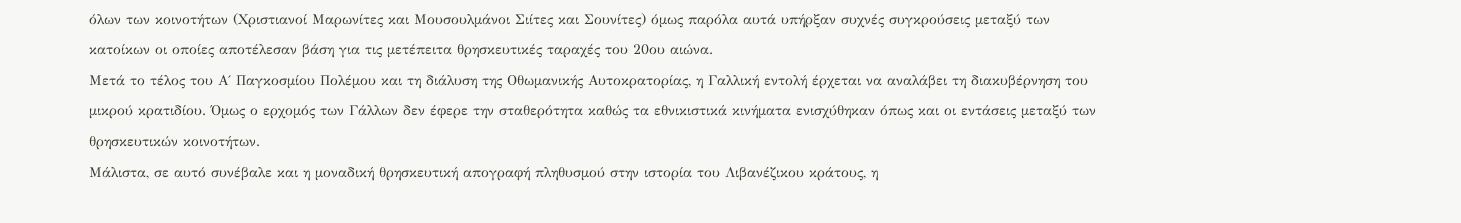όλων των κοινοτήτων (Χριστιανοί Μαρωνίτες και Μουσουλμάνοι Σιίτες και Σουνίτες) όμως παρόλα αυτά υπήρξαν συχνές συγκρούσεις μεταξύ των κατοίκων οι οποίες αποτέλεσαν βάση για τις μετέπειτα θρησκευτικές ταραχές του 20ου αιώνα.
Μετά το τέλος του Α΄ Παγκοσμίου Πολέμου και τη διάλυση της Οθωμανικής Αυτοκρατορίας, η Γαλλική εντολή έρχεται να αναλάβει τη διακυβέρνηση του μικρού κρατιδίου. Όμως ο ερχομός των Γάλλων δεν έφερε την σταθερότητα καθώς τα εθνικιστικά κινήματα ενισχύθηκαν όπως και οι εντάσεις μεταξύ των θρησκευτικών κοινοτήτων.
Μάλιστα, σε αυτό συνέβαλε και η μοναδική θρησκευτική απογραφή πληθυσμού στην ιστορία του Λιβανέζικου κράτους, η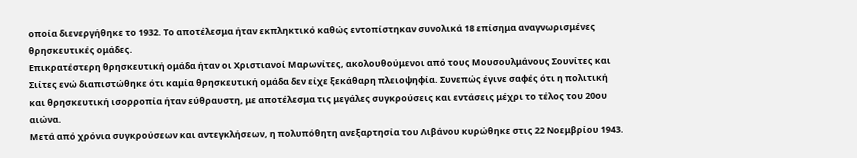οποία διενεργήθηκε το 1932. Το αποτέλεσμα ήταν εκπληκτικό καθώς εντοπίστηκαν συνολικά 18 επίσημα αναγνωρισμένες θρησκευτικές ομάδες.
Επικρατέστερη θρησκευτική ομάδα ήταν οι Χριστιανοί Μαρωνίτες, ακολουθούμενοι από τους Μουσουλμάνους Σουνίτες και Σιίτες ενώ διαπιστώθηκε ότι καμία θρησκευτική ομάδα δεν είχε ξεκάθαρη πλειοψηφία. Συνεπώς έγινε σαφές ότι η πολιτική και θρησκευτική ισορροπία ήταν εύθραυστη, με αποτέλεσμα τις μεγάλες συγκρούσεις και εντάσεις μέχρι το τέλος του 20ου αιώνα.
Μετά από χρόνια συγκρούσεων και αντεγκλήσεων, η πολυπόθητη ανεξαρτησία του Λιβάνου κυρώθηκε στις 22 Νοεμβρίου 1943.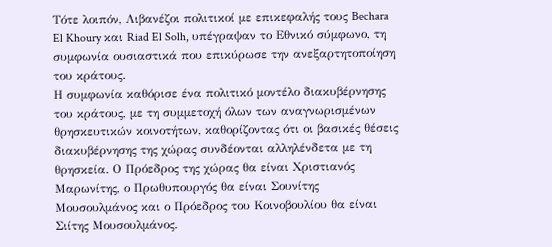Τότε λοιπόν, Λιβανέζοι πολιτικοί με επικεφαλής τους Bechara El Khoury και Riad El Solh, υπέγραψαν το Εθνικό σύμφωνο, τη συμφωνία ουσιαστικά που επικύρωσε την ανεξαρτητοποίηση του κράτους.
Η συμφωνία καθόρισε ένα πολιτικό μοντέλο διακυβέρνησης του κράτους, με τη συμμετοχή όλων των αναγνωρισμένων θρησκευτικών κοινοτήτων, καθορίζοντας ότι οι βασικές θέσεις διακυβέρνησης της χώρας συνδέονται αλληλένδετα με τη θρησκεία. Ο Πρόεδρος της χώρας θα είναι Χριστιανός Μαρωνίτης, ο Πρωθυπουργός θα είναι Σουνίτης Μουσουλμάνος και ο Πρόεδρος του Κοινοβουλίου θα είναι Σιίτης Μουσουλμάνος.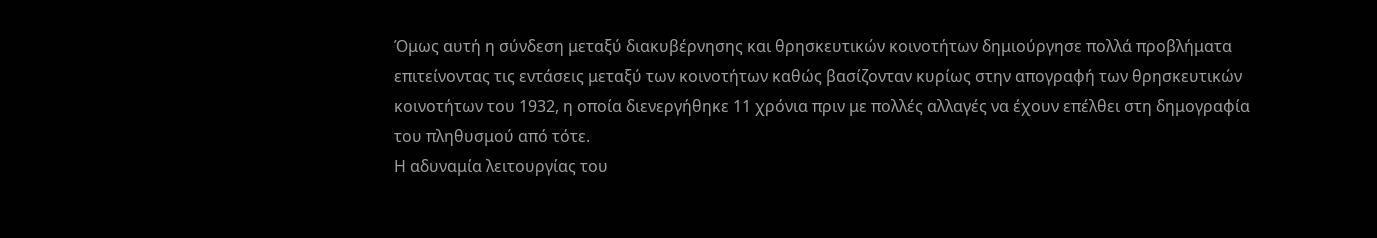Όμως αυτή η σύνδεση μεταξύ διακυβέρνησης και θρησκευτικών κοινοτήτων δημιούργησε πολλά προβλήματα επιτείνοντας τις εντάσεις μεταξύ των κοινοτήτων καθώς βασίζονταν κυρίως στην απογραφή των θρησκευτικών κοινοτήτων του 1932, η οποία διενεργήθηκε 11 χρόνια πριν με πολλές αλλαγές να έχουν επέλθει στη δημογραφία του πληθυσμού από τότε.
Η αδυναμία λειτουργίας του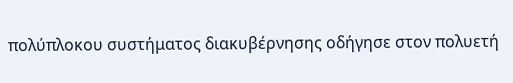πολύπλοκου συστήματος διακυβέρνησης οδήγησε στον πολυετή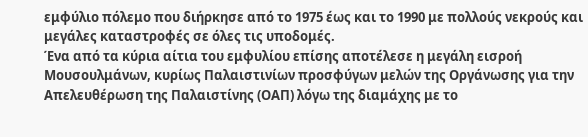εμφύλιο πόλεμο που διήρκησε από το 1975 έως και το 1990 με πολλούς νεκρούς και μεγάλες καταστροφές σε όλες τις υποδομές.
Ένα από τα κύρια αίτια του εμφυλίου επίσης αποτέλεσε η μεγάλη εισροή Μουσουλμάνων, κυρίως Παλαιστινίων προσφύγων μελών της Οργάνωσης για την Απελευθέρωση της Παλαιστίνης (ΟΑΠ) λόγω της διαμάχης με το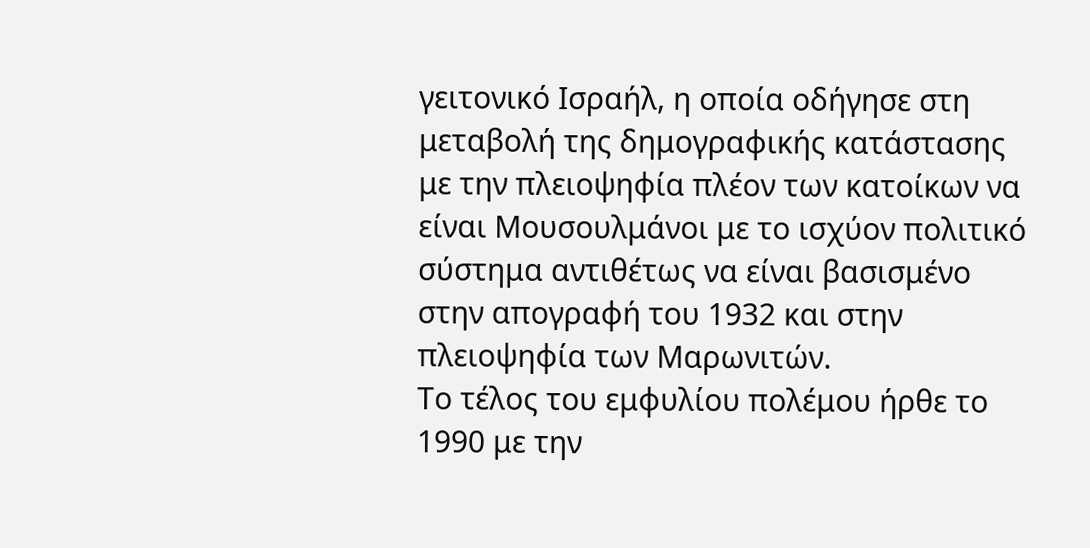γειτονικό Ισραήλ, η οποία οδήγησε στη μεταβολή της δημογραφικής κατάστασης με την πλειοψηφία πλέον των κατοίκων να είναι Μουσουλμάνοι με το ισχύον πολιτικό σύστημα αντιθέτως να είναι βασισμένο στην απογραφή του 1932 και στην πλειοψηφία των Μαρωνιτών.
Το τέλος του εμφυλίου πολέμου ήρθε το 1990 με την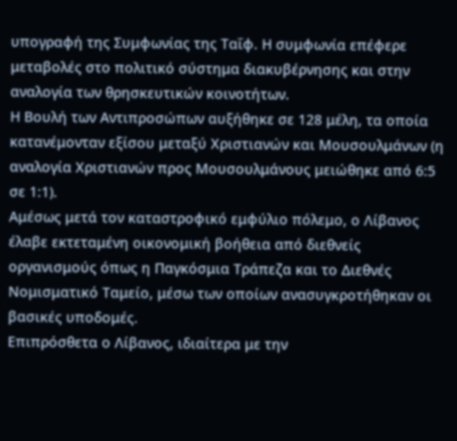υπογραφή της Συμφωνίας της Ταΐφ. Η συμφωνία επέφερε μεταβολές στο πολιτικό σύστημα διακυβέρνησης και στην αναλογία των θρησκευτικών κοινοτήτων.
Η Βουλή των Αντιπροσώπων αυξήθηκε σε 128 μέλη, τα οποία κατανέμονταν εξίσου μεταξύ Χριστιανών και Μουσουλμάνων (η αναλογία Χριστιανών προς Μουσουλμάνους μειώθηκε από 6:5 σε 1:1).
Αμέσως μετά τον καταστροφικό εμφύλιο πόλεμο, ο Λίβανος έλαβε εκτεταμένη οικονομική βοήθεια από διεθνείς οργανισμούς όπως η Παγκόσμια Τράπεζα και το Διεθνές Νομισματικό Ταμείο, μέσω των οποίων ανασυγκροτήθηκαν οι βασικές υποδομές.
Επιπρόσθετα ο Λίβανος, ιδιαίτερα με την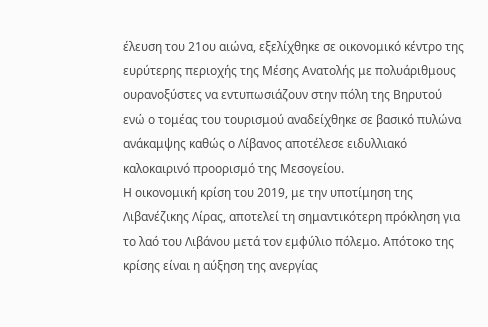έλευση του 21ου αιώνα, εξελίχθηκε σε οικονομικό κέντρο της ευρύτερης περιοχής της Μέσης Ανατολής με πολυάριθμους ουρανοξύστες να εντυπωσιάζουν στην πόλη της Βηρυτού ενώ ο τομέας του τουρισμού αναδείχθηκε σε βασικό πυλώνα ανάκαμψης καθώς ο Λίβανος αποτέλεσε ειδυλλιακό καλοκαιρινό προορισμό της Μεσογείου.
Η οικονομική κρίση του 2019, με την υποτίμηση της Λιβανέζικης Λίρας, αποτελεί τη σημαντικότερη πρόκληση για το λαό του Λιβάνου μετά τον εμφύλιο πόλεμο. Απότοκο της κρίσης είναι η αύξηση της ανεργίας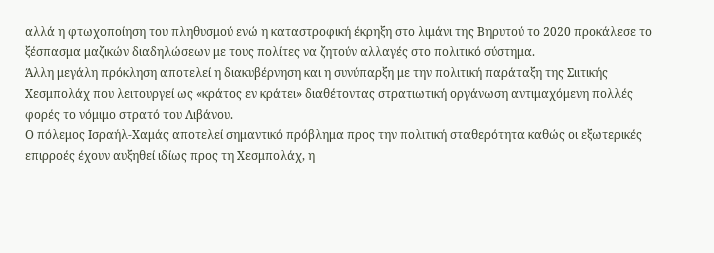αλλά η φτωχοποίηση του πληθυσμού ενώ η καταστροφική έκρηξη στο λιμάνι της Βηρυτού το 2020 προκάλεσε το ξέσπασμα μαζικών διαδηλώσεων με τους πολίτες να ζητούν αλλαγές στο πολιτικό σύστημα.
Άλλη μεγάλη πρόκληση αποτελεί η διακυβέρνηση και η συνύπαρξη με την πολιτική παράταξη της Σιιτικής Χεσμπολάχ που λειτουργεί ως «κράτος εν κράτει» διαθέτοντας στρατιωτική οργάνωση αντιμαχόμενη πολλές φορές το νόμιμο στρατό του Λιβάνου.
Ο πόλεμος Ισραήλ-Χαμάς αποτελεί σημαντικό πρόβλημα προς την πολιτική σταθερότητα καθώς οι εξωτερικές επιρροές έχουν αυξηθεί ιδίως προς τη Χεσμπολάχ, η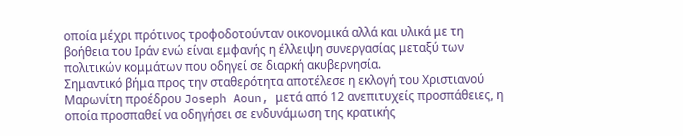οποία μέχρι πρότινος τροφοδοτούνταν οικονομικά αλλά και υλικά με τη βοήθεια του Ιράν ενώ είναι εμφανής η έλλειψη συνεργασίας μεταξύ των πολιτικών κομμάτων που οδηγεί σε διαρκή ακυβερνησία.
Σημαντικό βήμα προς την σταθερότητα αποτέλεσε η εκλογή του Χριστιανού Μαρωνίτη προέδρου Joseph Aoun, μετά από 12 ανεπιτυχείς προσπάθειες, η οποία προσπαθεί να οδηγήσει σε ενδυνάμωση της κρατικής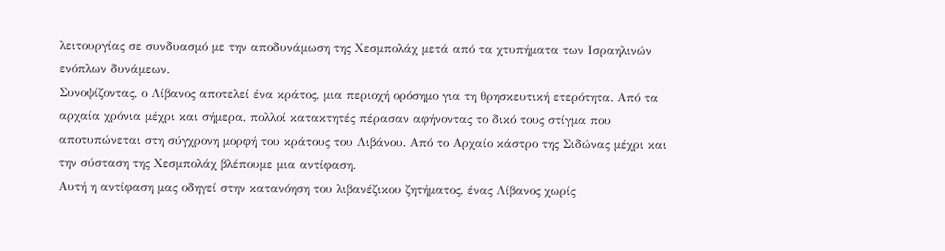λειτουργίας σε συνδυασμό με την αποδυνάμωση της Χεσμπολάχ μετά από τα χτυπήματα των Ισραηλινών ενόπλων δυνάμεων.
Συνοψίζοντας, ο Λίβανος αποτελεί ένα κράτος, μια περιοχή ορόσημο για τη θρησκευτική ετερότητα. Από τα αρχαία χρόνια μέχρι και σήμερα, πολλοί κατακτητές πέρασαν αφήνοντας το δικό τους στίγμα που αποτυπώνεται στη σύγχρονη μορφή του κράτους του Λιβάνου. Από το Αρχαίο κάστρο της Σιδώνας μέχρι και την σύσταση της Χεσμπολάχ βλέπουμε μια αντίφαση.
Αυτή η αντίφαση μας οδηγεί στην κατανόηση του λιβανέζικου ζητήματος, ένας Λίβανος χωρίς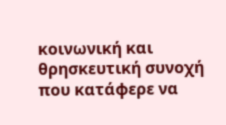κοινωνική και θρησκευτική συνοχή που κατάφερε να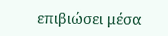επιβιώσει μέσα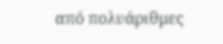από πολυάριθμες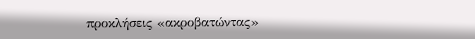προκλήσεις «ακροβατώντας»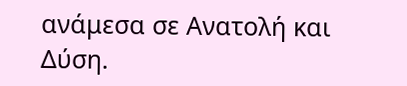ανάμεσα σε Ανατολή και Δύση.